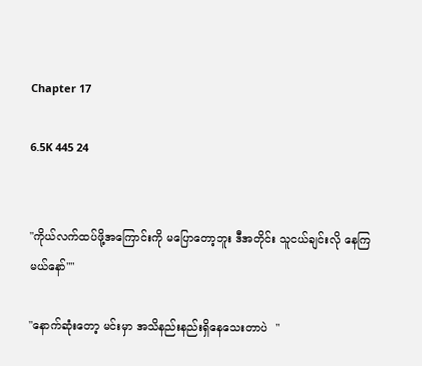Chapter 17

6.5K 445 24


"ကိုယ်လက်ထပ်ဖို့အကြောင်းကို မပြောတော့ဘူး ဒီအတိုင်း သူငယ်ချင်းလို နေကြမယ်နော်""

"နောက်ဆုံးတော့ မင်းမှာ အသိနည်းနည်းရှိနေသေးတာပဲ  "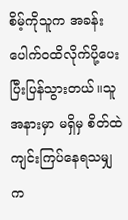စိမ့်ကိုသူက အခန်းပေါက်ဝထိလိုက်ပို့ပေးပြီးပြန်သွားတယ်။သူအနားမှာ မရှိမှ စိတ်ထဲကျင်းကြပ်နေရသမျှ က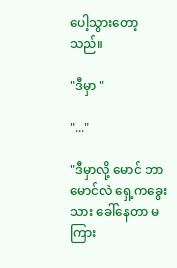ပေါ့သွားတော့သည်။

"ဒီမှာ "

"..."

"ဒီမှာလို့ မောင် ဘာမောင်လဲ ရှေ့ကခွေးသား ခေါ်နေတာ မကြား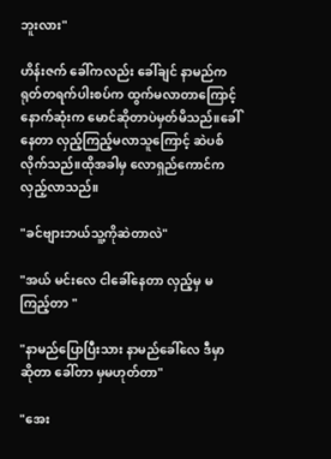ဘူးလား"

ဟိန်းဇက် ခေါ်ကလည်း ခေါ်ချင် နာမည်ကရုတ်တရက်ပါးစပ်က ထွက်မလာတာကြောင့် နောက်ဆုံးက မောင်ဆိုတာပဲမှတ်မိသည်။ခေါ်နေတာ လှည့်ကြည့်မလာသူကြောင့် ဆဲပစ်လိုက်သည်။ထိုအခါမှ လောရှည်ကောင်ကလှည့်လာသည်။

"ခင်ဗျားဘယ်သူ့ကိုဆဲတာလဲ"

"အယ် မင်းလေ ငါခေါ်နေတာ လှည့်မှ မကြည့်တာ "

"နာမည်ပြောပြီးသား နာမည်ခေါ်လေ ဒီမှာ ဆိုတာ ခေါ်တာ မှမဟုတ်တာ"

"အေး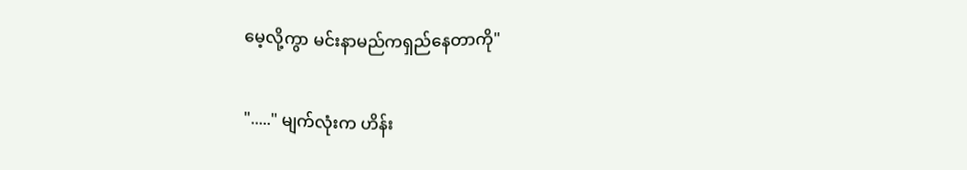မေ့လို့ကွာ မင်းနာမည်ကရှည်နေတာကို"

"....." မျက်လုံးက ဟိန်း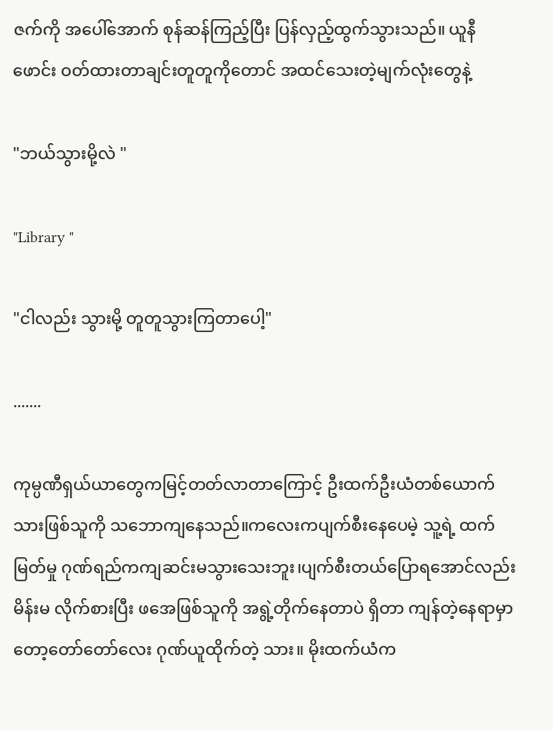ဇက်ကို အပေါ်အောက် စုန်ဆန်ကြည့်ပြီး ပြန်လှည့်ထွက်သွားသည်။ ယူနီဖောင်း ဝတ်ထားတာချင်းတူတူကိုတောင် အထင်သေးတဲ့မျက်လုံးတွေနဲ့

"ဘယ်သွားမို့လဲ "

"Library "

"ငါလည်း သွားမို့ တူတူသွားကြတာပေါ့"

.......

ကုမ္ပဏီရှယ်ယာတွေကမြင့်တတ်လာတာကြောင့် ဦးထက်ဦးယံတစ်ယောက် သားဖြစ်သူကို သဘောကျနေသည်။ကလေးကပျက်စီးနေပေမဲ့ သူ့ရဲ့ ထက်မြတ်မှု ဂုဏ်ရည်ကကျဆင်းမသွားသေးဘူး၊ပျက်စီးတယ်ပြောရအောင်လည်း မိန်းမ လိုက်စားပြီး ဖအေဖြစ်သူကို အရွဲ့တိုက်နေတာပဲ ရှိတာ ကျန်တဲ့နေရာမှာတော့တော်တော်လေး ဂုဏ်ယူထိုက်တဲ့ သား။ မိုးထက်ယံက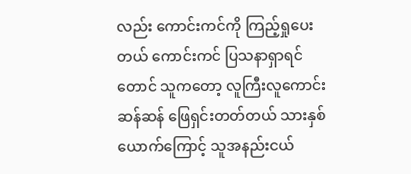လည်း ကောင်းကင်ကို ကြည့်ရှုပေးတယ် ကောင်းကင် ပြသနာရှာရင်တောင် သူကတော့ လူကြီးလူကောင်းဆန်ဆန် ဖြေရှင်းတတ်တယ် သားနှစ်ယောက်ကြောင့် သူအနည်းငယ်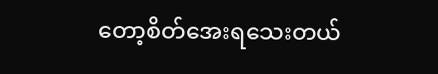တော့စိတ်အေးရသေးတယ်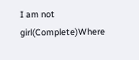I am not girl(Complete)Where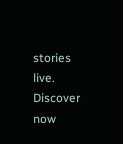stories live. Discover now